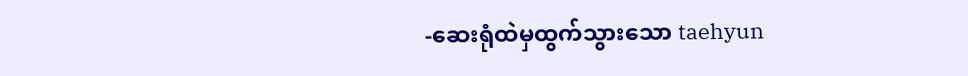-ဆေးရုံထဲမှထွက်သွားသော taehyun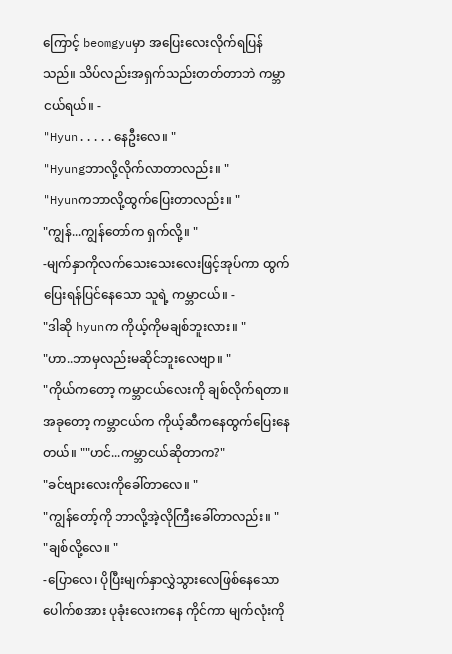ကြောင့် beomgyuမှာ အပြေးလေးလိုက်ရပြန်သည်။ သိပ်လည်းအရှက်သည်းတတ်တာဘဲ ကမ္ဘာငယ်ရယ်။ -
"Hyun.....နေဦးလေ။ "
"Hyungဘာလို့လိုက်လာတာလည်း။ "
"Hyunကဘာလို့ထွက်ပြေးတာလည်း။ "
"ကျွန်...ကျွန်တော်က ရှက်လို့။ "
-မျက်နှာကိုလက်သေးသေးလေးဖြင့်အုပ်ကာ ထွက်ပြေးရန်ပြင်နေသော သူရဲ့ ကမ္ဘာငယ်။ -
"ဒါဆို hyunက ကိုယ့်ကိုမချစ်ဘူးလား။ "
"ဟာ..ဘာမှလည်းမဆိုင်ဘူးလေဗျာ။ "
"ကိုယ်ကတော့ ကမ္ဘာငယ်လေးကို ချစ်လိုက်ရတာ။
အခုတော့ ကမ္ဘာငယ်က ကိုယ့်ဆီကနေထွက်ပြေးနေတယ်။ ""ဟင်...ကမ္ဘာငယ်ဆိုတာက?"
"ခင်ဗျားလေးကိုခေါ်တာလေ။ "
"ကျွန်တော့်ကို ဘာလို့အဲ့လိုကြီးခေါ်တာလည်း။ "
"ချစ်လို့လေ။ "
-ပြောလေ၊ ပိုပြီးမျက်နှာလွှဲသွားလေဖြစ်နေသော ပေါက်စအား ပုခုံးလေးကနေ ကိုင်ကာ မျက်လုံးကို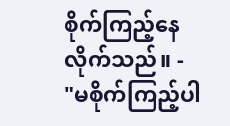စိုက်ကြည့်နေလိုက်သည်။ -
"မစိုက်ကြည့်ပါ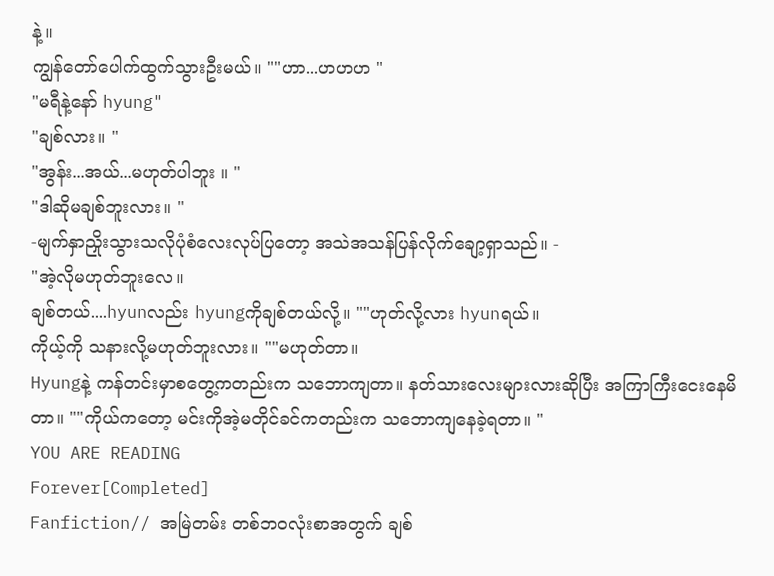နဲ့။
ကျွန်တော်ပေါက်ထွက်သွားဦးမယ်။ ""ဟာ...ဟဟဟ "
"မရီနဲ့နော် hyung"
"ချစ်လား။ "
"အွန်း...အယ်...မဟုတ်ပါဘူး ။ "
"ဒါဆိုမချစ်ဘူးလား။ "
-မျက်နှာညှိုးသွားသလိုပုံစံလေးလုပ်ပြတော့ အသဲအသန်ပြန်လိုက်ချော့ရှာသည်။ -
"အဲ့လိုမဟုတ်ဘူးလေ။
ချစ်တယ်....hyunလည်း hyungကိုချစ်တယ်လို့။ ""ဟုတ်လို့လား hyunရယ်။
ကိုယ့်ကို သနားလို့မဟုတ်ဘူးလား။ ""မဟုတ်တာ။
Hyungနဲ့ ကန်တင်းမှာစတွေ့ကတည်းက သဘောကျတာ။ နတ်သားလေးများလားဆိုပြီး အကြာကြီးငေးနေမိတာ။ ""ကိုယ်ကတော့ မင်းကိုအဲ့မတိုင်ခင်ကတည်းက သဘောကျနေခဲ့ရတာ။ "
YOU ARE READING
Forever[Completed]
Fanfiction// အမြဲတမ်း တစ်ဘဝလုံးစာအတွက် ချစ်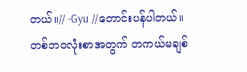တယ်။// -Gyu //တောင်းပန်ပါတယ်။ တစ်ဘဝလုံးစာအတွက် တကယ်မချစ်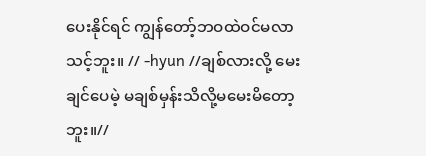ပေးနိုင်ရင် ကျွန်တော့်ဘဝထဲဝင်မလာသင့်ဘူး။ // -hyun //ချစ်လားလို့ မေးချင်ပေမဲ့ မချစ်မှန်းသိလို့မမေးမိတော့ဘူး။//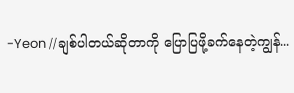-Yeon //ချစ်ပါတယ်ဆိုတာကို ပြောပြဖို့ခက်နေတဲ့ကျွန်...